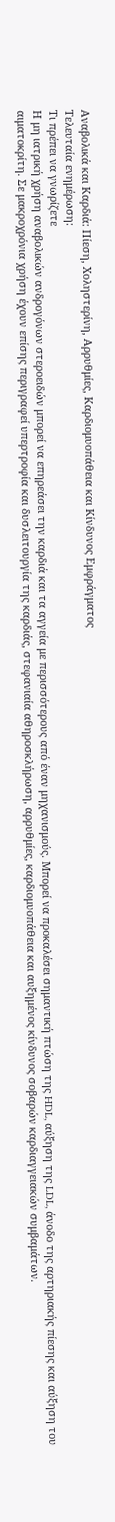Αναβολικά και Καρδιά: Πίεση, Χοληστερίνη, Αρρυθμίες, Καρδιομυοπάθεια και Κίνδυνος Εμφράγματος
Τελευταία ενημέρωση:
Τι πρέπει να γνωρίζετε
Η μη ιατρική χρήση αναβολικών ανδρογόνων στεροειδών μπορεί να επηρεάσει την καρδιά και τα αγγεία με περισσότερους από έναν μηχανισμούς. Μπορεί να προκαλέσει σημαντική πτώση της HDL, αύξηση της LDL, άνοδο της αρτηριακής πίεσης και αύξηση του αιματοκρίτη. Σε μακροχρόνια χρήση έχουν επίσης περιγραφεί υπερτροφία και δυσλειτουργία της καρδιάς, στεφανιαία αθηροσκλήρωση, αρρυθμίες, καρδιομυοπάθεια και αυξημένος κίνδυνος σοβαρών καρδιαγγειακών συμβαμάτων.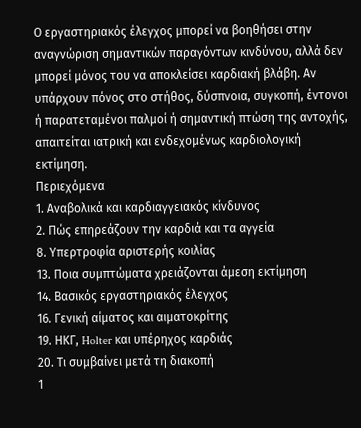Ο εργαστηριακός έλεγχος μπορεί να βοηθήσει στην αναγνώριση σημαντικών παραγόντων κινδύνου, αλλά δεν μπορεί μόνος του να αποκλείσει καρδιακή βλάβη. Αν υπάρχουν πόνος στο στήθος, δύσπνοια, συγκοπή, έντονοι ή παρατεταμένοι παλμοί ή σημαντική πτώση της αντοχής, απαιτείται ιατρική και ενδεχομένως καρδιολογική εκτίμηση.
Περιεχόμενα
1. Αναβολικά και καρδιαγγειακός κίνδυνος
2. Πώς επηρεάζουν την καρδιά και τα αγγεία
8. Υπερτροφία αριστερής κοιλίας
13. Ποια συμπτώματα χρειάζονται άμεση εκτίμηση
14. Βασικός εργαστηριακός έλεγχος
16. Γενική αίματος και αιματοκρίτης
19. ΗΚΓ, Holter και υπέρηχος καρδιάς
20. Τι συμβαίνει μετά τη διακοπή
1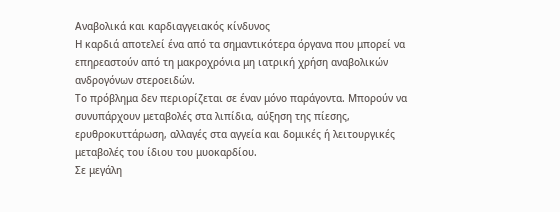Αναβολικά και καρδιαγγειακός κίνδυνος
Η καρδιά αποτελεί ένα από τα σημαντικότερα όργανα που μπορεί να επηρεαστούν από τη μακροχρόνια μη ιατρική χρήση αναβολικών ανδρογόνων στεροειδών.
Το πρόβλημα δεν περιορίζεται σε έναν μόνο παράγοντα. Μπορούν να συνυπάρχουν μεταβολές στα λιπίδια, αύξηση της πίεσης, ερυθροκυττάρωση, αλλαγές στα αγγεία και δομικές ή λειτουργικές μεταβολές του ίδιου του μυοκαρδίου.
Σε μεγάλη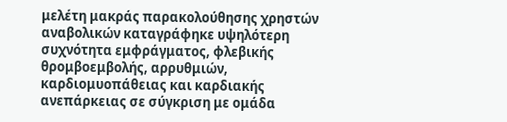μελέτη μακράς παρακολούθησης χρηστών αναβολικών καταγράφηκε υψηλότερη συχνότητα εμφράγματος, φλεβικής θρομβοεμβολής, αρρυθμιών, καρδιομυοπάθειας και καρδιακής ανεπάρκειας σε σύγκριση με ομάδα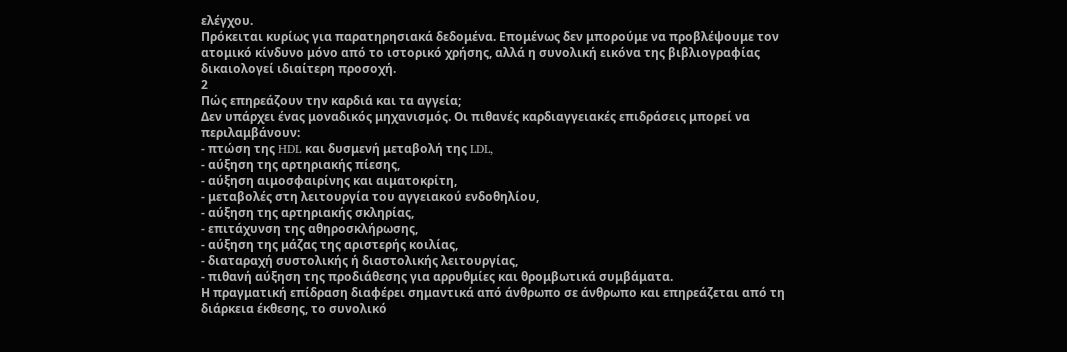ελέγχου.
Πρόκειται κυρίως για παρατηρησιακά δεδομένα. Επομένως δεν μπορούμε να προβλέψουμε τον ατομικό κίνδυνο μόνο από το ιστορικό χρήσης, αλλά η συνολική εικόνα της βιβλιογραφίας δικαιολογεί ιδιαίτερη προσοχή.
2
Πώς επηρεάζουν την καρδιά και τα αγγεία;
Δεν υπάρχει ένας μοναδικός μηχανισμός. Οι πιθανές καρδιαγγειακές επιδράσεις μπορεί να περιλαμβάνουν:
- πτώση της HDL και δυσμενή μεταβολή της LDL,
- αύξηση της αρτηριακής πίεσης,
- αύξηση αιμοσφαιρίνης και αιματοκρίτη,
- μεταβολές στη λειτουργία του αγγειακού ενδοθηλίου,
- αύξηση της αρτηριακής σκληρίας,
- επιτάχυνση της αθηροσκλήρωσης,
- αύξηση της μάζας της αριστερής κοιλίας,
- διαταραχή συστολικής ή διαστολικής λειτουργίας,
- πιθανή αύξηση της προδιάθεσης για αρρυθμίες και θρομβωτικά συμβάματα.
Η πραγματική επίδραση διαφέρει σημαντικά από άνθρωπο σε άνθρωπο και επηρεάζεται από τη διάρκεια έκθεσης, το συνολικό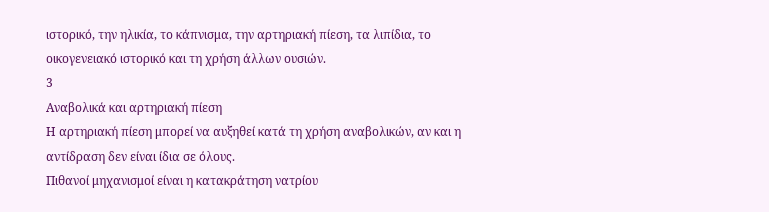ιστορικό, την ηλικία, το κάπνισμα, την αρτηριακή πίεση, τα λιπίδια, το οικογενειακό ιστορικό και τη χρήση άλλων ουσιών.
3
Αναβολικά και αρτηριακή πίεση
Η αρτηριακή πίεση μπορεί να αυξηθεί κατά τη χρήση αναβολικών, αν και η αντίδραση δεν είναι ίδια σε όλους.
Πιθανοί μηχανισμοί είναι η κατακράτηση νατρίου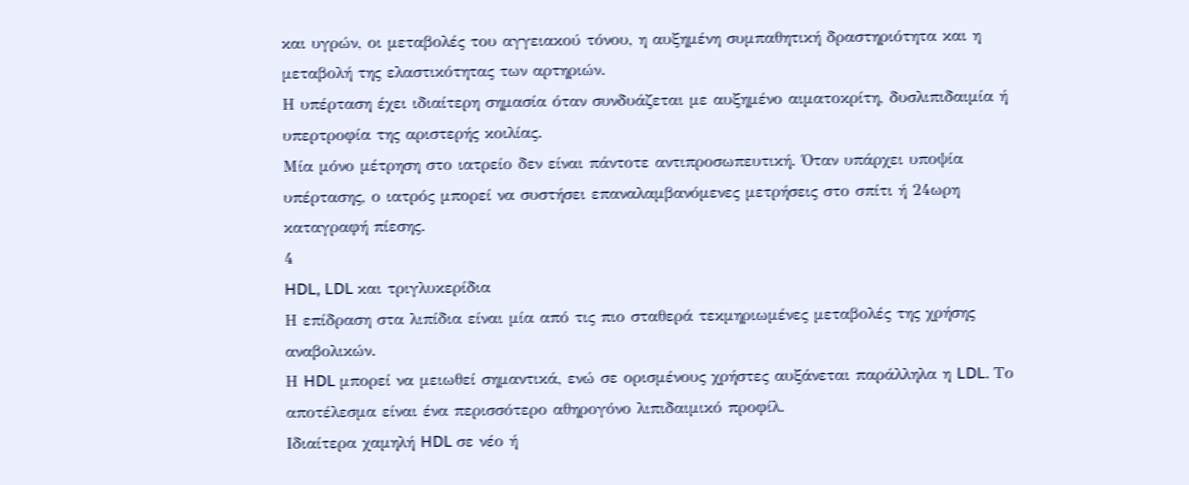και υγρών, οι μεταβολές του αγγειακού τόνου, η αυξημένη συμπαθητική δραστηριότητα και η μεταβολή της ελαστικότητας των αρτηριών.
Η υπέρταση έχει ιδιαίτερη σημασία όταν συνδυάζεται με αυξημένο αιματοκρίτη, δυσλιπιδαιμία ή υπερτροφία της αριστερής κοιλίας.
Μία μόνο μέτρηση στο ιατρείο δεν είναι πάντοτε αντιπροσωπευτική. Όταν υπάρχει υποψία υπέρτασης, ο ιατρός μπορεί να συστήσει επαναλαμβανόμενες μετρήσεις στο σπίτι ή 24ωρη καταγραφή πίεσης.
4
HDL, LDL και τριγλυκερίδια
Η επίδραση στα λιπίδια είναι μία από τις πιο σταθερά τεκμηριωμένες μεταβολές της χρήσης αναβολικών.
Η HDL μπορεί να μειωθεί σημαντικά, ενώ σε ορισμένους χρήστες αυξάνεται παράλληλα η LDL. Το αποτέλεσμα είναι ένα περισσότερο αθηρογόνο λιπιδαιμικό προφίλ.
Ιδιαίτερα χαμηλή HDL σε νέο ή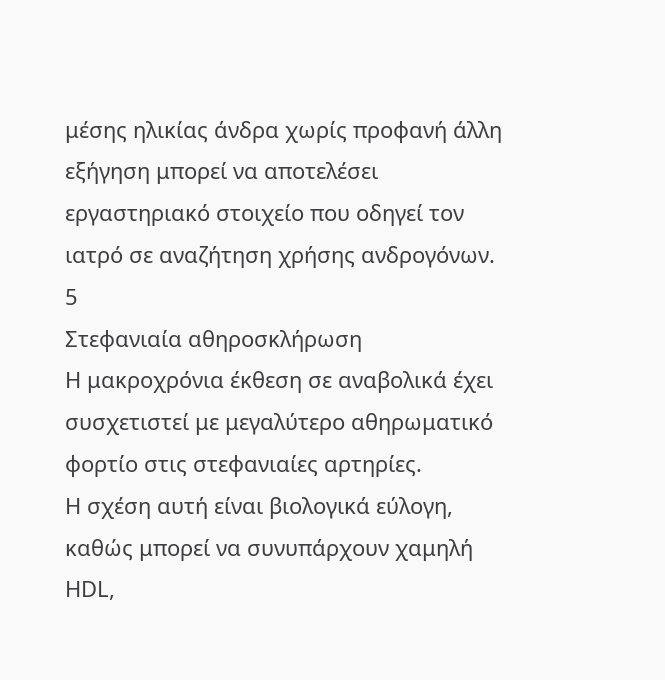μέσης ηλικίας άνδρα χωρίς προφανή άλλη εξήγηση μπορεί να αποτελέσει εργαστηριακό στοιχείο που οδηγεί τον ιατρό σε αναζήτηση χρήσης ανδρογόνων.
5
Στεφανιαία αθηροσκλήρωση
Η μακροχρόνια έκθεση σε αναβολικά έχει συσχετιστεί με μεγαλύτερο αθηρωματικό φορτίο στις στεφανιαίες αρτηρίες.
Η σχέση αυτή είναι βιολογικά εύλογη, καθώς μπορεί να συνυπάρχουν χαμηλή HDL,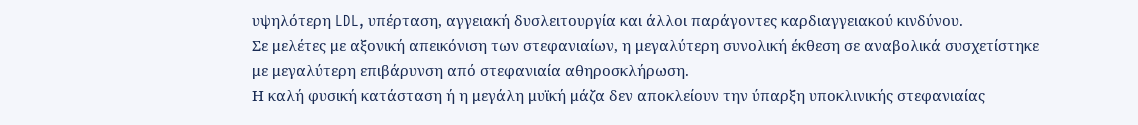υψηλότερη LDL, υπέρταση, αγγειακή δυσλειτουργία και άλλοι παράγοντες καρδιαγγειακού κινδύνου.
Σε μελέτες με αξονική απεικόνιση των στεφανιαίων, η μεγαλύτερη συνολική έκθεση σε αναβολικά συσχετίστηκε με μεγαλύτερη επιβάρυνση από στεφανιαία αθηροσκλήρωση.
Η καλή φυσική κατάσταση ή η μεγάλη μυϊκή μάζα δεν αποκλείουν την ύπαρξη υποκλινικής στεφανιαίας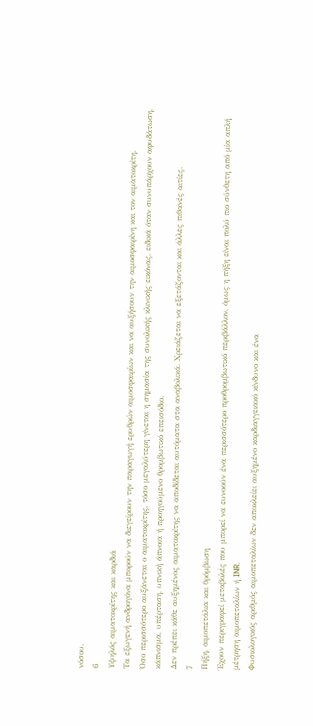νόσου.
6
Υψηλός αιματοκρίτης και καρδιά
Τα εξωγενή ανδρογόνα μπορούν να διεγείρουν την παραγωγή ερυθρών αιμοσφαιρίων και να αυξήσουν την αιμοσφαιρίνη και τον αιματοκρίτη.
Όσο περισσότερο αυξάνεται ο αιματοκρίτης, τόσο μεγαλύτερη γίνεται η σημασία της συνολικής κλινικής εικόνας, ειδικά όταν συνυπάρχουν αφυδάτωση, κάπνισμα, υπέρταση, υπνική άπνοια ή προηγούμενο θρομβωτικό επεισόδιο.
Δεν πρέπει κάθε αυξημένος αιματοκρίτης να αποδίδεται αυτόματα στα αναβολικά. Χρειάζεται να εξετάζονται και άλλες πιθανές αιτίες.
7
Πήξη, αιμοπετάλια και θρόμβωση
Έχουν περιγραφεί μεταβολές που μπορεί να ευνοούν ένα περισσότερο προθρομβωτικό περιβάλλον, όμως η πήξη είναι πολύ πιο σύνθετη από μία απλή μέτρηση αιμοπεταλίων ή INR.
Φυσιολογικός αριθμός αιμοπεταλίων δεν αποκλείει αυξημένο καρδιαγγειακό κίνδυνο και ένα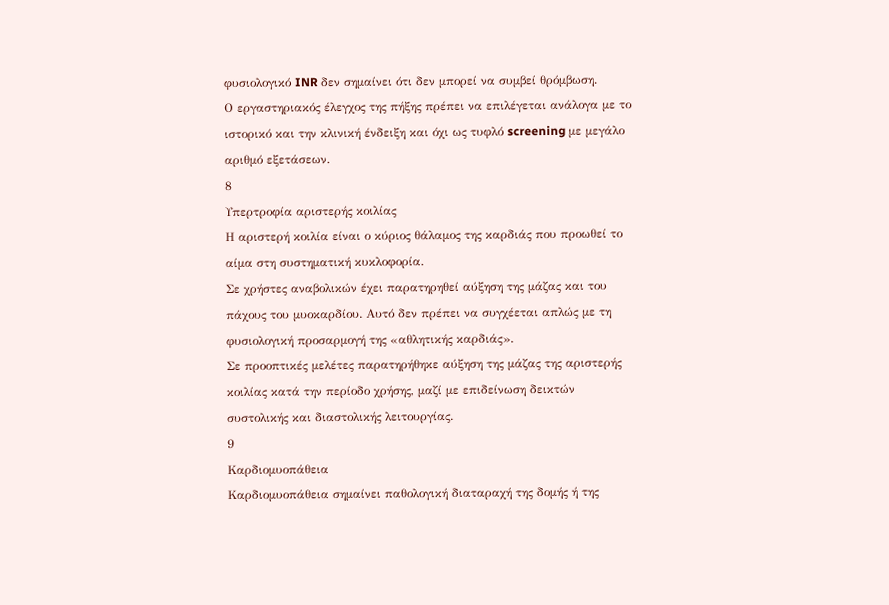φυσιολογικό INR δεν σημαίνει ότι δεν μπορεί να συμβεί θρόμβωση.
Ο εργαστηριακός έλεγχος της πήξης πρέπει να επιλέγεται ανάλογα με το ιστορικό και την κλινική ένδειξη και όχι ως τυφλό screening με μεγάλο αριθμό εξετάσεων.
8
Υπερτροφία αριστερής κοιλίας
Η αριστερή κοιλία είναι ο κύριος θάλαμος της καρδιάς που προωθεί το αίμα στη συστηματική κυκλοφορία.
Σε χρήστες αναβολικών έχει παρατηρηθεί αύξηση της μάζας και του πάχους του μυοκαρδίου. Αυτό δεν πρέπει να συγχέεται απλώς με τη φυσιολογική προσαρμογή της «αθλητικής καρδιάς».
Σε προοπτικές μελέτες παρατηρήθηκε αύξηση της μάζας της αριστερής κοιλίας κατά την περίοδο χρήσης, μαζί με επιδείνωση δεικτών συστολικής και διαστολικής λειτουργίας.
9
Καρδιομυοπάθεια
Καρδιομυοπάθεια σημαίνει παθολογική διαταραχή της δομής ή της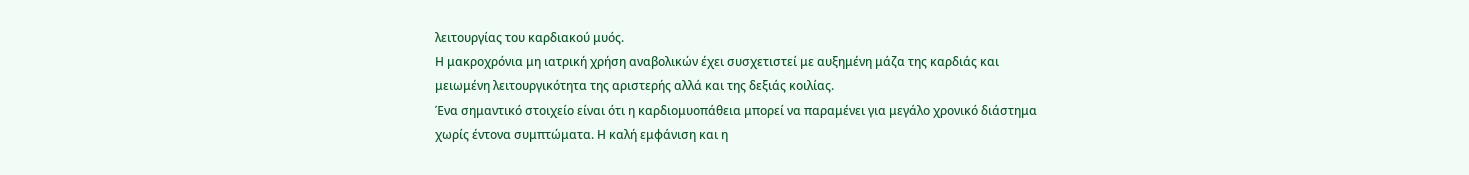λειτουργίας του καρδιακού μυός.
Η μακροχρόνια μη ιατρική χρήση αναβολικών έχει συσχετιστεί με αυξημένη μάζα της καρδιάς και μειωμένη λειτουργικότητα της αριστερής αλλά και της δεξιάς κοιλίας.
Ένα σημαντικό στοιχείο είναι ότι η καρδιομυοπάθεια μπορεί να παραμένει για μεγάλο χρονικό διάστημα χωρίς έντονα συμπτώματα. Η καλή εμφάνιση και η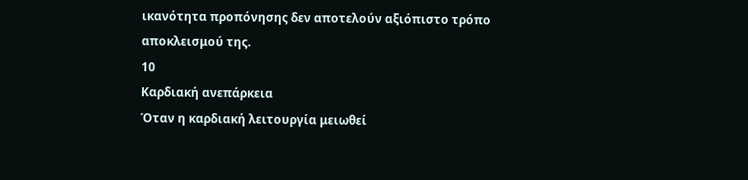ικανότητα προπόνησης δεν αποτελούν αξιόπιστο τρόπο αποκλεισμού της.
10
Καρδιακή ανεπάρκεια
Όταν η καρδιακή λειτουργία μειωθεί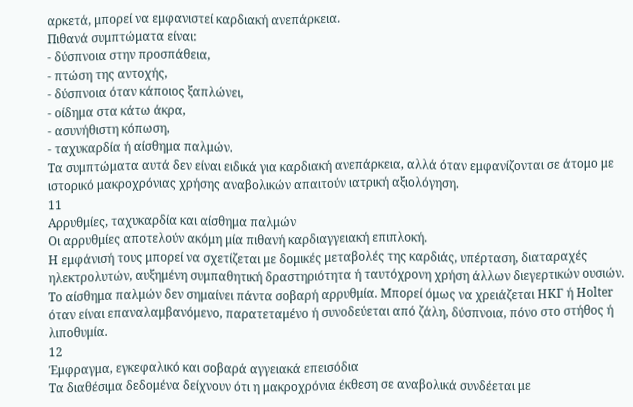αρκετά, μπορεί να εμφανιστεί καρδιακή ανεπάρκεια.
Πιθανά συμπτώματα είναι:
- δύσπνοια στην προσπάθεια,
- πτώση της αντοχής,
- δύσπνοια όταν κάποιος ξαπλώνει,
- οίδημα στα κάτω άκρα,
- ασυνήθιστη κόπωση,
- ταχυκαρδία ή αίσθημα παλμών.
Τα συμπτώματα αυτά δεν είναι ειδικά για καρδιακή ανεπάρκεια, αλλά όταν εμφανίζονται σε άτομο με ιστορικό μακροχρόνιας χρήσης αναβολικών απαιτούν ιατρική αξιολόγηση.
11
Αρρυθμίες, ταχυκαρδία και αίσθημα παλμών
Οι αρρυθμίες αποτελούν ακόμη μία πιθανή καρδιαγγειακή επιπλοκή.
Η εμφάνισή τους μπορεί να σχετίζεται με δομικές μεταβολές της καρδιάς, υπέρταση, διαταραχές ηλεκτρολυτών, αυξημένη συμπαθητική δραστηριότητα ή ταυτόχρονη χρήση άλλων διεγερτικών ουσιών.
Το αίσθημα παλμών δεν σημαίνει πάντα σοβαρή αρρυθμία. Μπορεί όμως να χρειάζεται ΗΚΓ ή Holter όταν είναι επαναλαμβανόμενο, παρατεταμένο ή συνοδεύεται από ζάλη, δύσπνοια, πόνο στο στήθος ή λιποθυμία.
12
Έμφραγμα, εγκεφαλικό και σοβαρά αγγειακά επεισόδια
Τα διαθέσιμα δεδομένα δείχνουν ότι η μακροχρόνια έκθεση σε αναβολικά συνδέεται με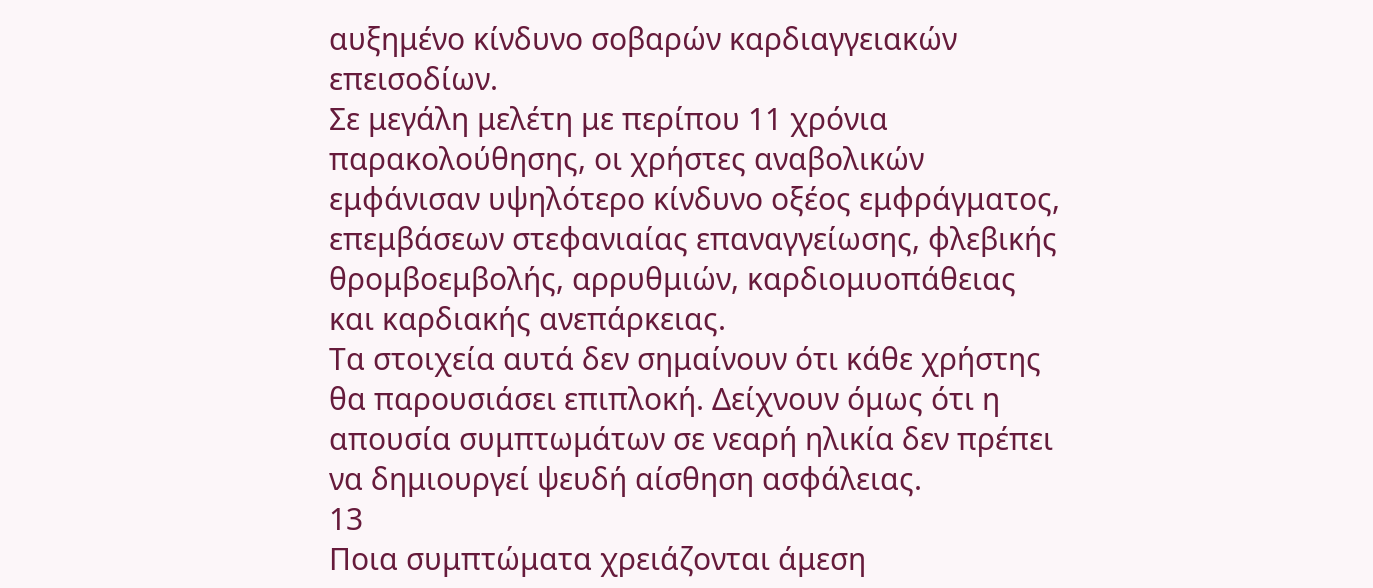αυξημένο κίνδυνο σοβαρών καρδιαγγειακών επεισοδίων.
Σε μεγάλη μελέτη με περίπου 11 χρόνια παρακολούθησης, οι χρήστες αναβολικών εμφάνισαν υψηλότερο κίνδυνο οξέος εμφράγματος, επεμβάσεων στεφανιαίας επαναγγείωσης, φλεβικής θρομβοεμβολής, αρρυθμιών, καρδιομυοπάθειας και καρδιακής ανεπάρκειας.
Τα στοιχεία αυτά δεν σημαίνουν ότι κάθε χρήστης θα παρουσιάσει επιπλοκή. Δείχνουν όμως ότι η απουσία συμπτωμάτων σε νεαρή ηλικία δεν πρέπει να δημιουργεί ψευδή αίσθηση ασφάλειας.
13
Ποια συμπτώματα χρειάζονται άμεση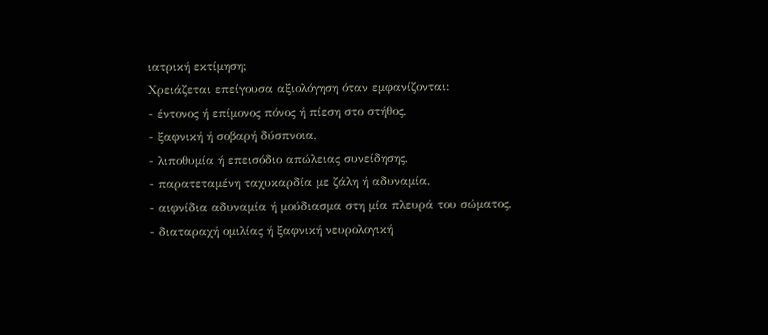ιατρική εκτίμηση;
Χρειάζεται επείγουσα αξιολόγηση όταν εμφανίζονται:
- έντονος ή επίμονος πόνος ή πίεση στο στήθος,
- ξαφνική ή σοβαρή δύσπνοια,
- λιποθυμία ή επεισόδιο απώλειας συνείδησης,
- παρατεταμένη ταχυκαρδία με ζάλη ή αδυναμία,
- αιφνίδια αδυναμία ή μούδιασμα στη μία πλευρά του σώματος,
- διαταραχή ομιλίας ή ξαφνική νευρολογική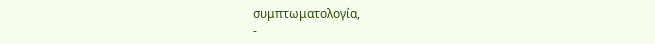συμπτωματολογία,
-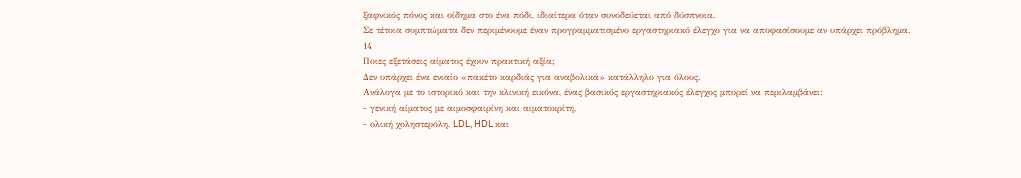ξαφνικός πόνος και οίδημα στο ένα πόδι, ιδιαίτερα όταν συνοδεύεται από δύσπνοια.
Σε τέτοια συμπτώματα δεν περιμένουμε έναν προγραμματισμένο εργαστηριακό έλεγχο για να αποφασίσουμε αν υπάρχει πρόβλημα.
14
Ποιες εξετάσεις αίματος έχουν πρακτική αξία;
Δεν υπάρχει ένα ενιαίο «πακέτο καρδιάς για αναβολικά» κατάλληλο για όλους.
Ανάλογα με το ιστορικό και την κλινική εικόνα, ένας βασικός εργαστηριακός έλεγχος μπορεί να περιλαμβάνει:
- γενική αίματος με αιμοσφαιρίνη και αιματοκρίτη,
- ολική χοληστερόλη, LDL, HDL και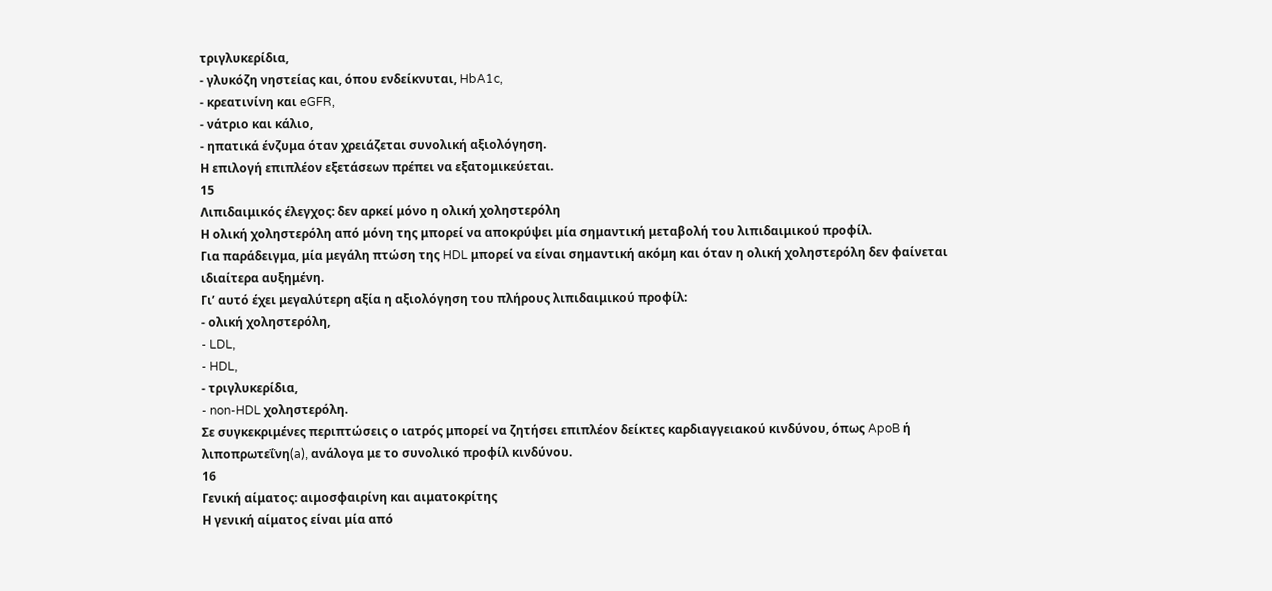τριγλυκερίδια,
- γλυκόζη νηστείας και, όπου ενδείκνυται, HbA1c,
- κρεατινίνη και eGFR,
- νάτριο και κάλιο,
- ηπατικά ένζυμα όταν χρειάζεται συνολική αξιολόγηση.
Η επιλογή επιπλέον εξετάσεων πρέπει να εξατομικεύεται.
15
Λιπιδαιμικός έλεγχος: δεν αρκεί μόνο η ολική χοληστερόλη
Η ολική χοληστερόλη από μόνη της μπορεί να αποκρύψει μία σημαντική μεταβολή του λιπιδαιμικού προφίλ.
Για παράδειγμα, μία μεγάλη πτώση της HDL μπορεί να είναι σημαντική ακόμη και όταν η ολική χοληστερόλη δεν φαίνεται ιδιαίτερα αυξημένη.
Γι’ αυτό έχει μεγαλύτερη αξία η αξιολόγηση του πλήρους λιπιδαιμικού προφίλ:
- ολική χοληστερόλη,
- LDL,
- HDL,
- τριγλυκερίδια,
- non-HDL χοληστερόλη.
Σε συγκεκριμένες περιπτώσεις ο ιατρός μπορεί να ζητήσει επιπλέον δείκτες καρδιαγγειακού κινδύνου, όπως ApoB ή λιποπρωτεΐνη(a), ανάλογα με το συνολικό προφίλ κινδύνου.
16
Γενική αίματος: αιμοσφαιρίνη και αιματοκρίτης
Η γενική αίματος είναι μία από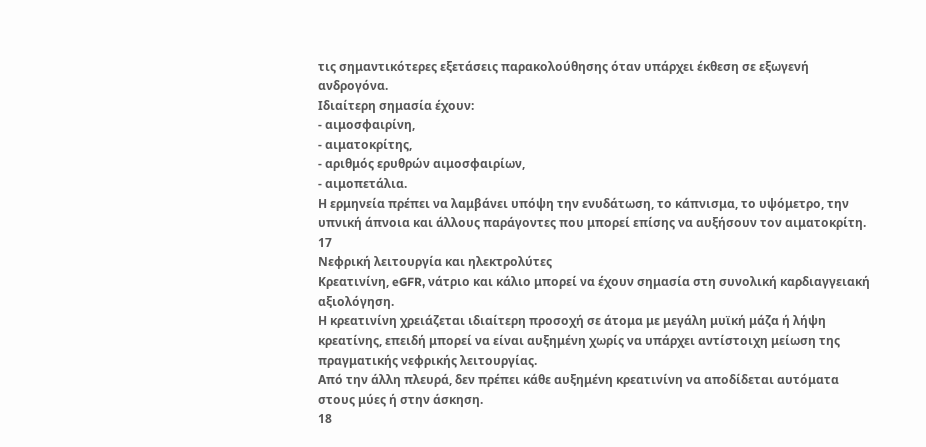τις σημαντικότερες εξετάσεις παρακολούθησης όταν υπάρχει έκθεση σε εξωγενή ανδρογόνα.
Ιδιαίτερη σημασία έχουν:
- αιμοσφαιρίνη,
- αιματοκρίτης,
- αριθμός ερυθρών αιμοσφαιρίων,
- αιμοπετάλια.
Η ερμηνεία πρέπει να λαμβάνει υπόψη την ενυδάτωση, το κάπνισμα, το υψόμετρο, την υπνική άπνοια και άλλους παράγοντες που μπορεί επίσης να αυξήσουν τον αιματοκρίτη.
17
Νεφρική λειτουργία και ηλεκτρολύτες
Κρεατινίνη, eGFR, νάτριο και κάλιο μπορεί να έχουν σημασία στη συνολική καρδιαγγειακή αξιολόγηση.
Η κρεατινίνη χρειάζεται ιδιαίτερη προσοχή σε άτομα με μεγάλη μυϊκή μάζα ή λήψη κρεατίνης, επειδή μπορεί να είναι αυξημένη χωρίς να υπάρχει αντίστοιχη μείωση της πραγματικής νεφρικής λειτουργίας.
Από την άλλη πλευρά, δεν πρέπει κάθε αυξημένη κρεατινίνη να αποδίδεται αυτόματα στους μύες ή στην άσκηση.
18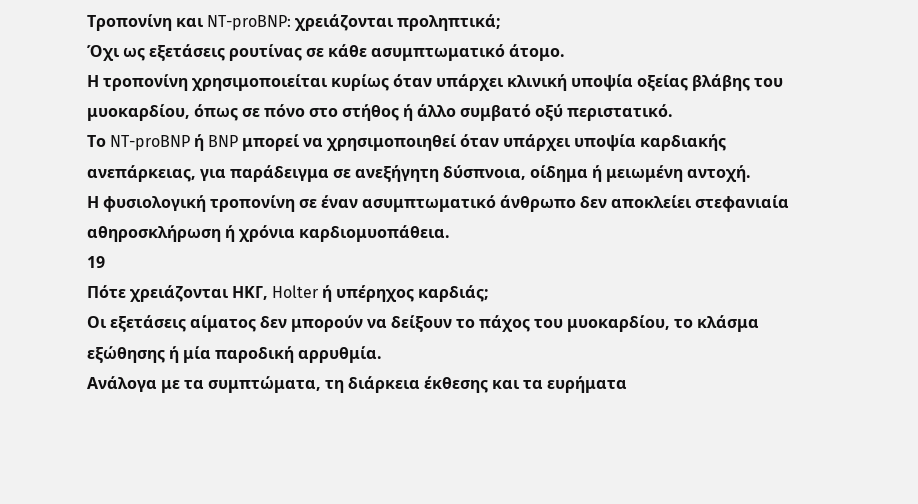Τροπονίνη και NT-proBNP: χρειάζονται προληπτικά;
Όχι ως εξετάσεις ρουτίνας σε κάθε ασυμπτωματικό άτομο.
Η τροπονίνη χρησιμοποιείται κυρίως όταν υπάρχει κλινική υποψία οξείας βλάβης του μυοκαρδίου, όπως σε πόνο στο στήθος ή άλλο συμβατό οξύ περιστατικό.
Το NT-proBNP ή BNP μπορεί να χρησιμοποιηθεί όταν υπάρχει υποψία καρδιακής ανεπάρκειας, για παράδειγμα σε ανεξήγητη δύσπνοια, οίδημα ή μειωμένη αντοχή.
Η φυσιολογική τροπονίνη σε έναν ασυμπτωματικό άνθρωπο δεν αποκλείει στεφανιαία αθηροσκλήρωση ή χρόνια καρδιομυοπάθεια.
19
Πότε χρειάζονται ΗΚΓ, Holter ή υπέρηχος καρδιάς;
Οι εξετάσεις αίματος δεν μπορούν να δείξουν το πάχος του μυοκαρδίου, το κλάσμα εξώθησης ή μία παροδική αρρυθμία.
Ανάλογα με τα συμπτώματα, τη διάρκεια έκθεσης και τα ευρήματα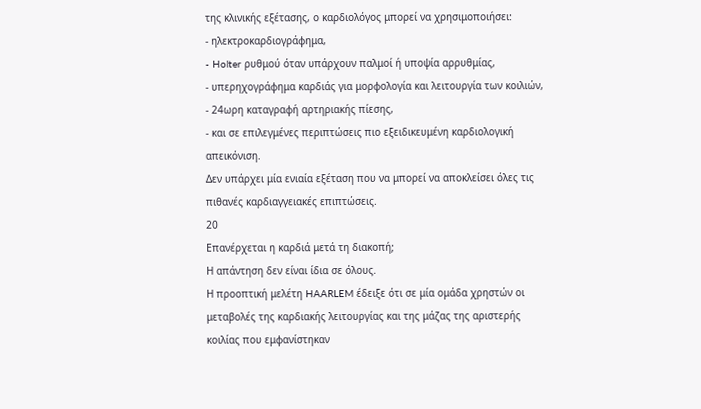της κλινικής εξέτασης, ο καρδιολόγος μπορεί να χρησιμοποιήσει:
- ηλεκτροκαρδιογράφημα,
- Holter ρυθμού όταν υπάρχουν παλμοί ή υποψία αρρυθμίας,
- υπερηχογράφημα καρδιάς για μορφολογία και λειτουργία των κοιλιών,
- 24ωρη καταγραφή αρτηριακής πίεσης,
- και σε επιλεγμένες περιπτώσεις πιο εξειδικευμένη καρδιολογική απεικόνιση.
Δεν υπάρχει μία ενιαία εξέταση που να μπορεί να αποκλείσει όλες τις πιθανές καρδιαγγειακές επιπτώσεις.
20
Επανέρχεται η καρδιά μετά τη διακοπή;
Η απάντηση δεν είναι ίδια σε όλους.
Η προοπτική μελέτη HAARLEM έδειξε ότι σε μία ομάδα χρηστών οι μεταβολές της καρδιακής λειτουργίας και της μάζας της αριστερής κοιλίας που εμφανίστηκαν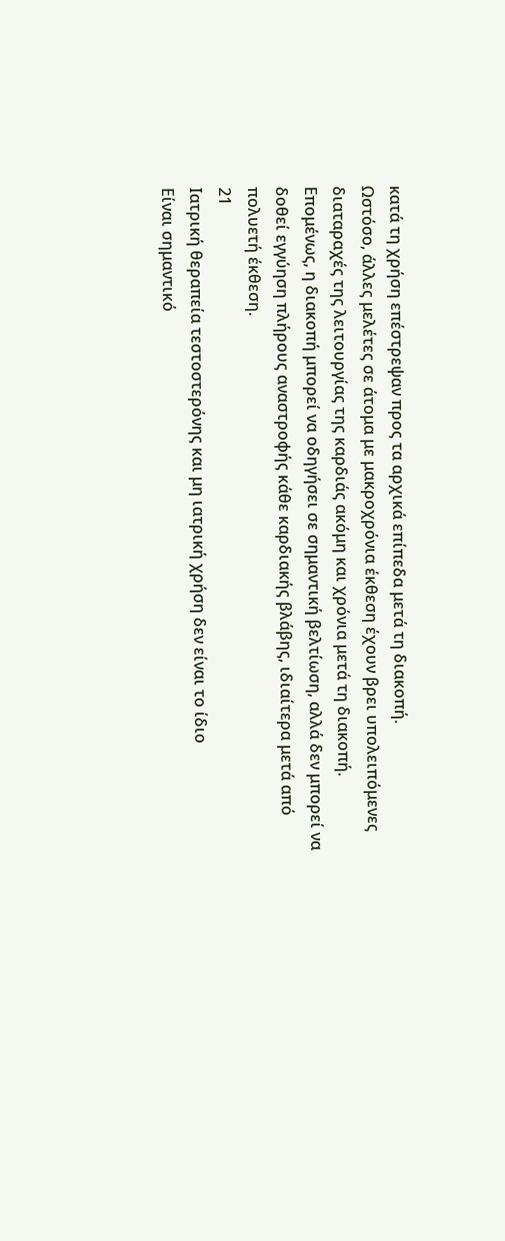κατά τη χρήση επέστρεψαν προς τα αρχικά επίπεδα μετά τη διακοπή.
Ωστόσο, άλλες μελέτες σε άτομα με μακροχρόνια έκθεση έχουν βρει υπολειπόμενες διαταραχές της λειτουργίας της καρδιάς ακόμη και χρόνια μετά τη διακοπή.
Επομένως, η διακοπή μπορεί να οδηγήσει σε σημαντική βελτίωση, αλλά δεν μπορεί να δοθεί εγγύηση πλήρους αναστροφής κάθε καρδιακής βλάβης, ιδιαίτερα μετά από πολυετή έκθεση.
21
Ιατρική θεραπεία τεστοστερόνης και μη ιατρική χρήση δεν είναι το ίδιο
Είναι σημαντικό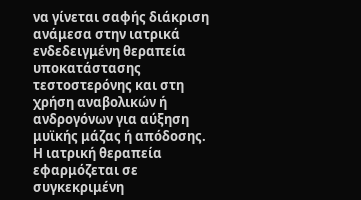να γίνεται σαφής διάκριση ανάμεσα στην ιατρικά ενδεδειγμένη θεραπεία υποκατάστασης τεστοστερόνης και στη χρήση αναβολικών ή ανδρογόνων για αύξηση μυϊκής μάζας ή απόδοσης.
Η ιατρική θεραπεία εφαρμόζεται σε συγκεκριμένη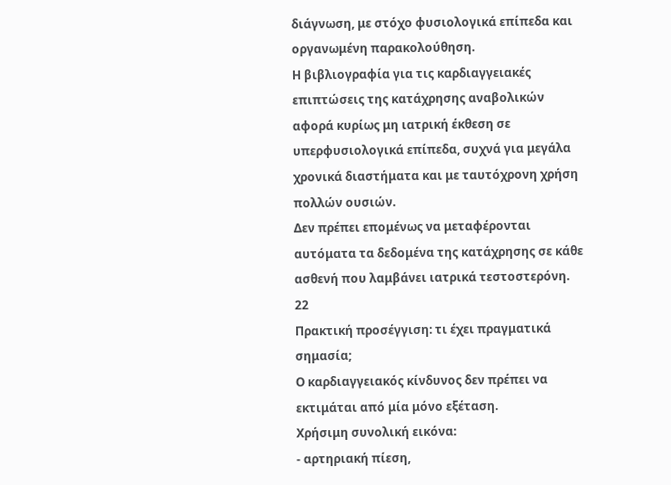διάγνωση, με στόχο φυσιολογικά επίπεδα και οργανωμένη παρακολούθηση.
Η βιβλιογραφία για τις καρδιαγγειακές επιπτώσεις της κατάχρησης αναβολικών αφορά κυρίως μη ιατρική έκθεση σε υπερφυσιολογικά επίπεδα, συχνά για μεγάλα χρονικά διαστήματα και με ταυτόχρονη χρήση πολλών ουσιών.
Δεν πρέπει επομένως να μεταφέρονται αυτόματα τα δεδομένα της κατάχρησης σε κάθε ασθενή που λαμβάνει ιατρικά τεστοστερόνη.
22
Πρακτική προσέγγιση: τι έχει πραγματικά σημασία;
Ο καρδιαγγειακός κίνδυνος δεν πρέπει να εκτιμάται από μία μόνο εξέταση.
Χρήσιμη συνολική εικόνα:
- αρτηριακή πίεση,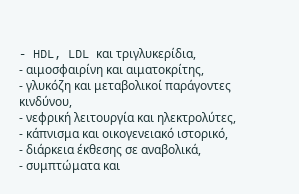- HDL, LDL και τριγλυκερίδια,
- αιμοσφαιρίνη και αιματοκρίτης,
- γλυκόζη και μεταβολικοί παράγοντες κινδύνου,
- νεφρική λειτουργία και ηλεκτρολύτες,
- κάπνισμα και οικογενειακό ιστορικό,
- διάρκεια έκθεσης σε αναβολικά,
- συμπτώματα και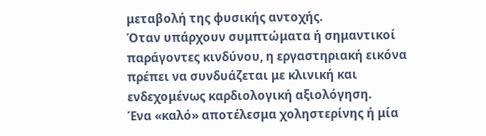μεταβολή της φυσικής αντοχής.
Όταν υπάρχουν συμπτώματα ή σημαντικοί παράγοντες κινδύνου, η εργαστηριακή εικόνα πρέπει να συνδυάζεται με κλινική και ενδεχομένως καρδιολογική αξιολόγηση.
Ένα «καλό» αποτέλεσμα χοληστερίνης ή μία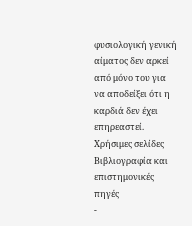φυσιολογική γενική αίματος δεν αρκεί από μόνο του για να αποδείξει ότι η καρδιά δεν έχει επηρεαστεί.
Χρήσιμες σελίδες
Βιβλιογραφία και επιστημονικές πηγές
-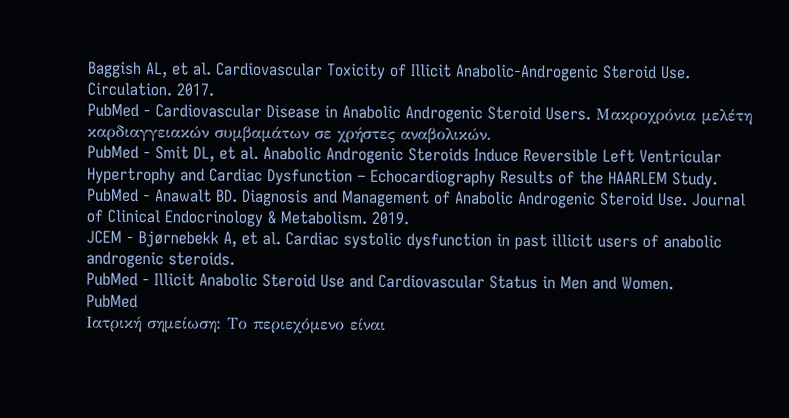Baggish AL, et al. Cardiovascular Toxicity of Illicit Anabolic-Androgenic Steroid Use. Circulation. 2017.
PubMed - Cardiovascular Disease in Anabolic Androgenic Steroid Users. Μακροχρόνια μελέτη καρδιαγγειακών συμβαμάτων σε χρήστες αναβολικών.
PubMed - Smit DL, et al. Anabolic Androgenic Steroids Induce Reversible Left Ventricular Hypertrophy and Cardiac Dysfunction – Echocardiography Results of the HAARLEM Study.
PubMed - Anawalt BD. Diagnosis and Management of Anabolic Androgenic Steroid Use. Journal of Clinical Endocrinology & Metabolism. 2019.
JCEM - Bjørnebekk A, et al. Cardiac systolic dysfunction in past illicit users of anabolic androgenic steroids.
PubMed - Illicit Anabolic Steroid Use and Cardiovascular Status in Men and Women.
PubMed
Ιατρική σημείωση: Το περιεχόμενο είναι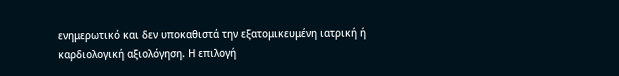ενημερωτικό και δεν υποκαθιστά την εξατομικευμένη ιατρική ή καρδιολογική αξιολόγηση. Η επιλογή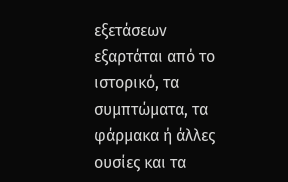εξετάσεων εξαρτάται από το ιστορικό, τα συμπτώματα, τα φάρμακα ή άλλες ουσίες και τα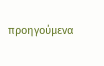προηγούμενα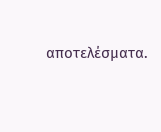αποτελέσματα.